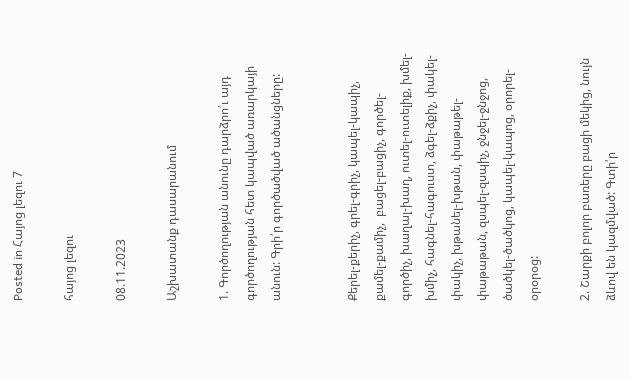Posted in Հայոց լեզու 7

հայոց լեզու

08.11.2023

Աշխատանք դասարանում

1. Գործողության անունը դարձրո՛ւ այդ գործողության հետ կապված առարկայի անուն: Գրի՛ր գործածված ածանցները:


Քերել-քերիչ, գրել-գրիչ, կապել-կապիչ, քամել-քամիչ,  բացել-բացիչ, գործել-գործիչ, խաղալ-խաղ, ուտել-ուտելիք, խմել-խմիչ, հագնել-հագուստ, ձգել-ձքիչ, փակել-փակիչ, խթանել-խթան, փաթաթել-փաթաթան, զսպել-զսպիչ, ջնջել-ջնջոց, ծածկել-ծածկոց, կապել-կապոց, օրորել-օրօրօց:

2. Շարքի բոլոր բառերը բացի մեկից, նույն ձևով են կազմված: Գտի՛ր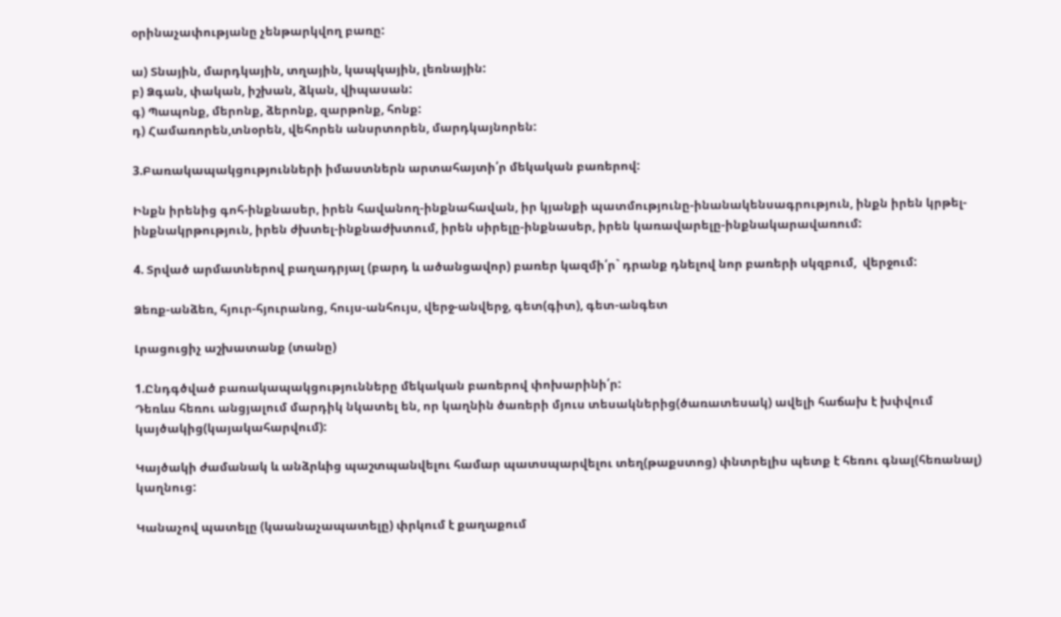օրինաչափությանը չենթարկվող բառը:

ա) Տնային, մարդկային, տղային, կապկային, լեռնային:
բ) Ձգան, փական, իշխան, ձկան, վիպասան:
գ) Պապոնք, մերոնք, ձերոնք, զարթոնք, հոնք:
դ) Համառորեն,տնօրեն, վեհորեն անսրտորեն, մարդկայնորեն:

3.Բառակապակցությունների իմաստներն արտահայտի՛ր մեկական բառերով:

Ինքն իրենից գոհ-ինքնասեր, իրեն հավանող-ինքնահավան, իր կյանքի պատմությունը-ինանակենսագրություն, ինքն իրեն կրթել-ինքնակրթություն, իրեն ժխտել-ինքնաժխտում, իրեն սիրելը-ինքնասեր, իրեն կառավարելը-ինքնակարավառում:

4. Տրված արմատներով բաղադրյալ (բարդ և ածանցավոր) բառեր կազմի՛ր` դրանք դնելով նոր բառերի սկզբում,  վերջում:

Ձեռք-անձեռ, հյուր-հյուրանոց, հույս-անհույս, վերջ-անվերջ, գետ(գիտ), գետ-անգետ

Լրացուցիչ աշխատանք (տանը)

1.Ընդգծված բառակապակցությունները մեկական բառերով փոխարինի՛ր:
Դեռևս հեռու անցյալում մարդիկ նկատել են, որ կաղնին ծառերի մյուս տեսակներից(ծառատեսակ) ավելի հաճախ է խփվում կայծակից(կայակահարվում):

Կայծակի ժամանակ և անձրևից պաշտպանվելու համար պատսպարվելու տեղ(թաքստոց) փնտրելիս պետք է հեռու գնալ(հեռանալ) կաղնուց:

Կանաչով պատելը (կաանաչապատելը) փրկում է քաղաքում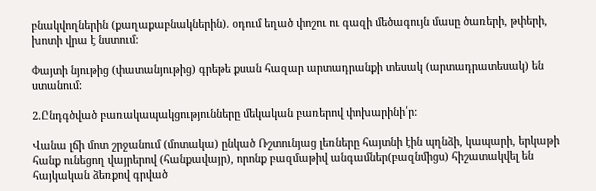բնակվողներին (քաղաքաբնակներին). օդում եղած փոշու ու գազի մեծագույն մասը ծառերի, թփերի, խոտի վրա է նստում:

Փայտի նյութից (փատանյութից) գրեթե քսան հազար արտադրանքի տեսակ (արտադրատեսակ) են ստանում:

2.Ընդգծված բառակապակցությունները մեկական բառերով փոխարինի՛ր:

Վանա լճի մոտ շրջանում (մոտակա) ընկած Ռշտունյաց լեռները հայտնի էին պղնձի, կապարի, երկաթի հանք ունեցող վայրերով (հանքավայր), որոնք բազմաթիվ անգամներ(բազնմիցս) հիշատակվել են հայկական ձեռքով գրված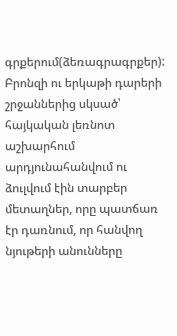գրքերում(ձեռագրագրքեր): Բրոնզի ու երկաթի դարերի շրջաններից սկսած՝ հայկական լեռնոտ աշխարհում արդյունահանվում ու ձուլվում էին տարբեր մետաղներ, որը պատճառ էր դառնում, որ հանվող նյութերի անունները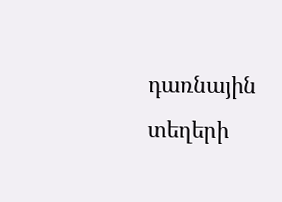դառնային տեղերի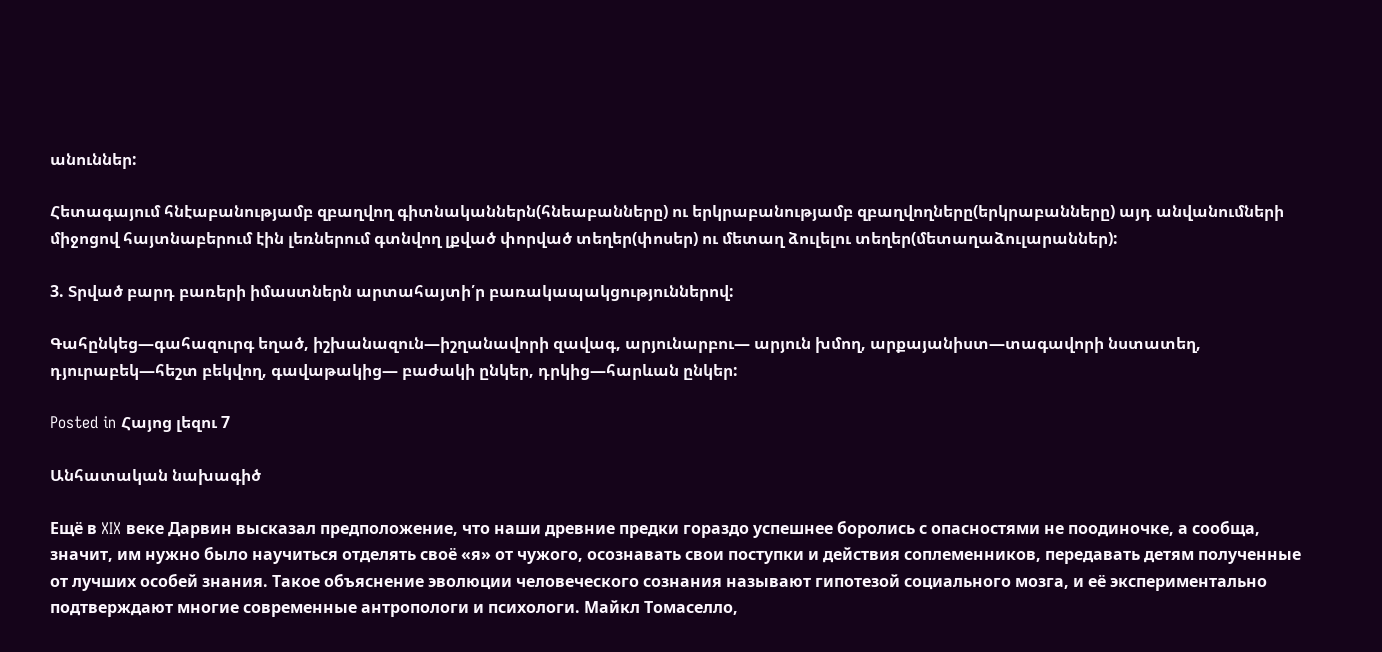անուններ:

Հետագայում հնէաբանությամբ զբաղվող գիտնականներն(հնեաբանները) ու երկրաբանությամբ զբաղվողները(երկրաբանները) այդ անվանումների միջոցով հայտնաբերում էին լեռներում գտնվող լքված փորված տեղեր(փոսեր) ու մետաղ ձուլելու տեղեր(մետաղաձուլարաններ):

3. Տրված բարդ բառերի իմաստներն արտահայտի՛ր բառակապակցություններով:

Գահընկեց―գահազուրգ եղած, իշխանազուն―իշղանավորի զավագ, արյունարբու― արյուն խմող, արքայանիստ―տագավորի նստատեղ, դյուրաբեկ―հեշտ բեկվող, գավաթակից― բաժակի ընկեր, դրկից―հարևան ընկեր:

Posted in Հայոց լեզու 7

Անհատական նախագիծ

Ещё в XIX веке Дарвин высказал предположение, что наши древние предки гораздо успешнее боролись с опасностями не поодиночке, а сообща, значит, им нужно было научиться отделять своё «я» от чужого, осознавать свои поступки и действия соплеменников, передавать детям полученные от лучших особей знания. Такое объяснение эволюции человеческого сознания называют гипотезой социального мозга, и её экспериментально подтверждают многие современные антропологи и психологи. Майкл Томаселло,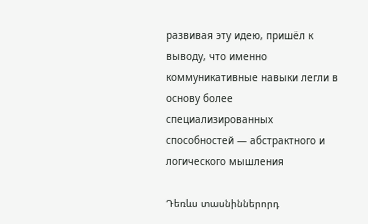развивая эту идею, пришёл к выводу, что именно коммуникативные навыки легли в основу более специализированных способностей — абстрактного и логического мышления

Դեռևս տասնիններորդ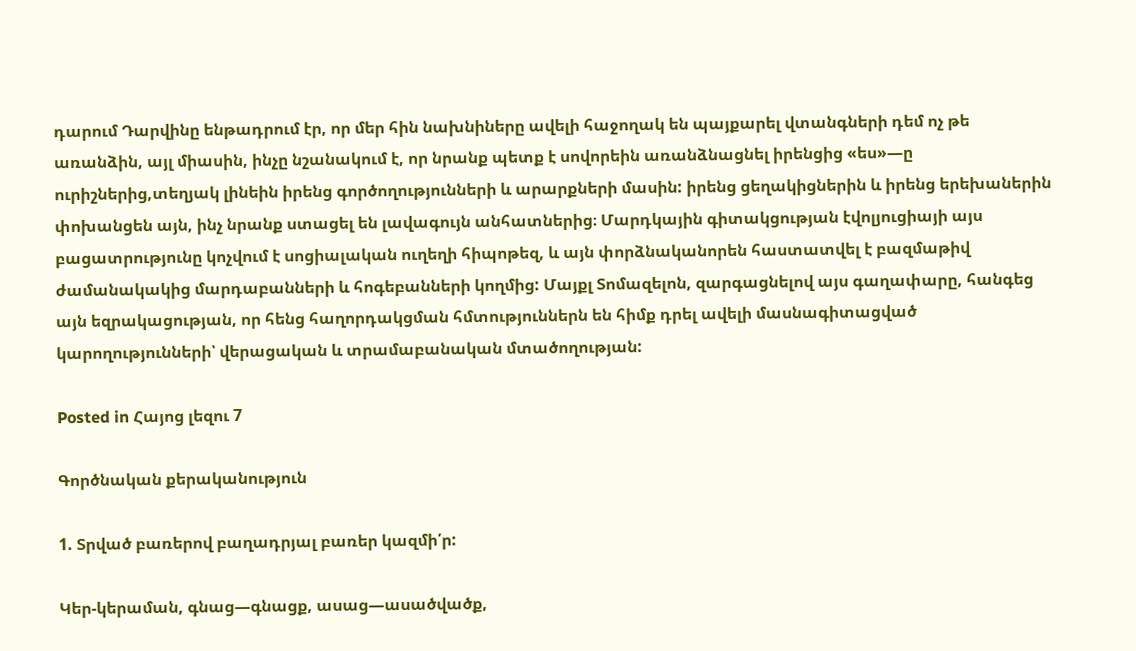դարում Դարվինը ենթադրում էր, որ մեր հին նախնիները ավելի հաջողակ են պայքարել վտանգների դեմ ոչ թե առանձին, այլ միասին, ինչը նշանակում է, որ նրանք պետք է սովորեին առանձնացնել իրենցից «ես»―ը ուրիշներից,տեղյակ լինեին իրենց գործողությունների և արարքների մասին: իրենց ցեղակիցներին և իրենց երեխաներին փոխանցեն այն, ինչ նրանք ստացել են լավագույն անհատներից։ Մարդկային գիտակցության էվոլյուցիայի այս բացատրությունը կոչվում է սոցիալական ուղեղի հիպոթեզ, և այն փորձնականորեն հաստատվել է բազմաթիվ ժամանակակից մարդաբանների և հոգեբանների կողմից: Մայքլ Տոմազելոն, զարգացնելով այս գաղափարը, հանգեց այն եզրակացության, որ հենց հաղորդակցման հմտություններն են հիմք դրել ավելի մասնագիտացված կարողությունների՝ վերացական և տրամաբանական մտածողության:

Posted in Հայոց լեզու 7

Գործնական քերականություն

1. Տրված բառերով բաղադրյալ բառեր կազմի՛ր:

Կեր-կերաման, գնաց―գնացք, ասաց―ասածվածք,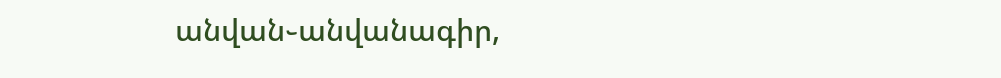անվան֊անվանագիր,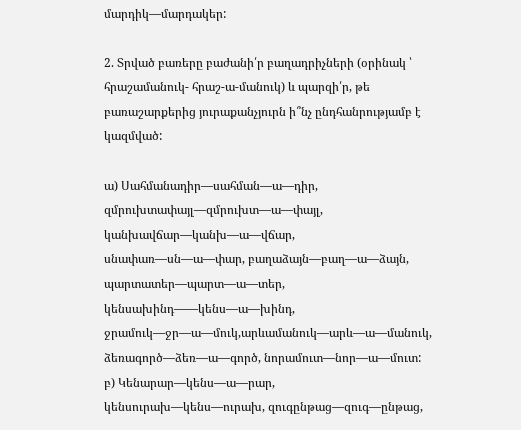մարդիկ―մարդակեր:

2. Տրված բառերը բաժանի՛ր բաղադրիչների (օրինակ ՝ հրաշամանուկ- հրաշ-ա-մանուկ) և պարզի՛ր, թե բառաշարքերից յուրաքանչյուրն ի՞նչ ընդհանրությամբ է կազմված:

ա) Սահմանադիր―սահման―ա―դիր, զմրուխտափայլ―զմրուխտ―ա―փայլ, կանխավճար―կանխ―ա―վճար, սնափառ―սն―ա―փար, բաղաձայն―բաղ―ա―ձայն, պարտատեր―պարտ―ա―տեր, կենսախինդ――կենս―ա―խինդ, ջրամուկ―ջր―ա―մուկ,արևամանուկ―արև―ա―մանուկ, ձեռագործ―ձեռ―ա―գործ, նորամուտ―նոր―ա―մուտ:
բ) Կենարար―կենս―ա―րար, կենսուրախ―կենս―ուրախ, զուգընթաց―զուգ―ընթաց,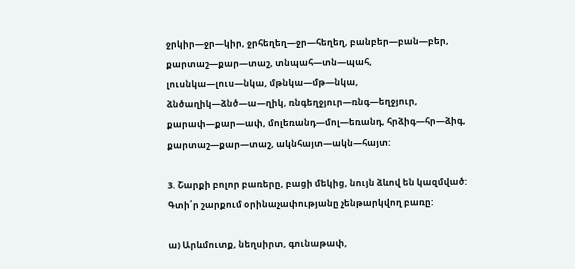ջրկիր―ջր―կիր, ջրհեղեղ―ջր―հեղեղ, բանբեր―բան―բեր, քարտաշ―քար―տաշ, տնպահ―տն―պահ, լուսնկա―լուս―նկա, մթնկա―մթ―նկա, ձնծաղիկ―ձնծ―ա―ղիկ, ռնգեղջյուր―ռնգ―եղջյուր, քարափ―քար―ափ, մոլեռանդ―մոլ―եռանդ, հրձիգ―հր―ձիգ, քարտաշ―քար―տաշ, ակնհայտ―ակն―հայտ:

3. Շարքի բոլոր բառերը, բացի մեկից, նույն ձևով են կազմված: Գտի՛ր շարքում օրինաչափությանը չենթարկվող բառը:

ա) Արևմուտք, նեղսիրտ, գունաթափ,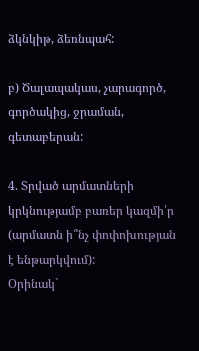ձկնկիթ, ձեռնպահ:

բ) Ծալապակաս, չարագործ, գործակից, ջրաման, գետաբերան:

4. Տրված արմատների կրկնությամբ բառեր կազմի՛ր (արմատն ի՞նչ փոփոխության է ենթարկվում):
Օրինակ`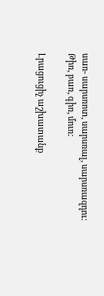սառ- սարսռոտ, սարսռալ, սարսռազդու:
Թիռ, բառ, գիռ, մուռ:

Լրացուցիչ աշխատանք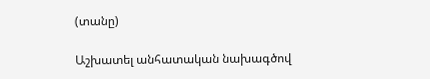(տանը)

Աշխատել անհատական նախագծով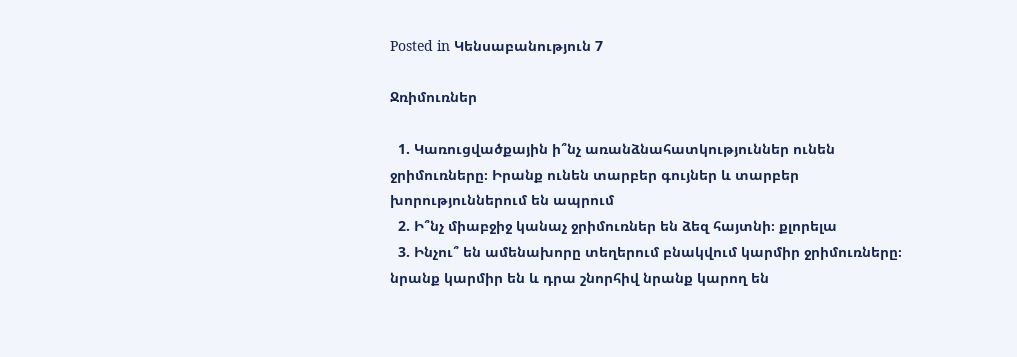Posted in Կենսաբանություն 7

Ջռիմուռներ

  1. Կառուցվածքային ի՞նչ առանձնահատկություններ ունեն ջրիմուռները։ Իրանք ունեն տարբեր գույներ և տարբեր խորություններում են ապրում
  2. Ի՞նչ միաբջիջ կանաչ ջրիմուռներ են ձեզ հայտնի։ քլորելա
  3. Ինչու՞ են ամենախորը տեղերում բնակվում կարմիր ջրիմուռները։ նրանք կարմիր են և դրա շնորհիվ նրանք կարող են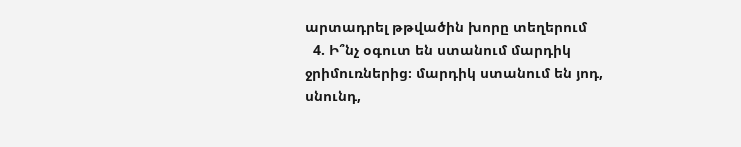արտադրել թթվածին խորը տեղերում
  4. Ի՞նչ օգուտ են ստանում մարդիկ ջրիմուռներից։ մարդիկ ստանում են յոդ, սնունդ,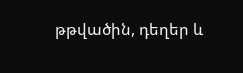թթվածին, դեղեր և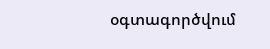օգտագործվում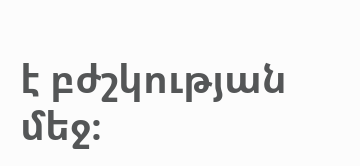է բժշկության մեջ։